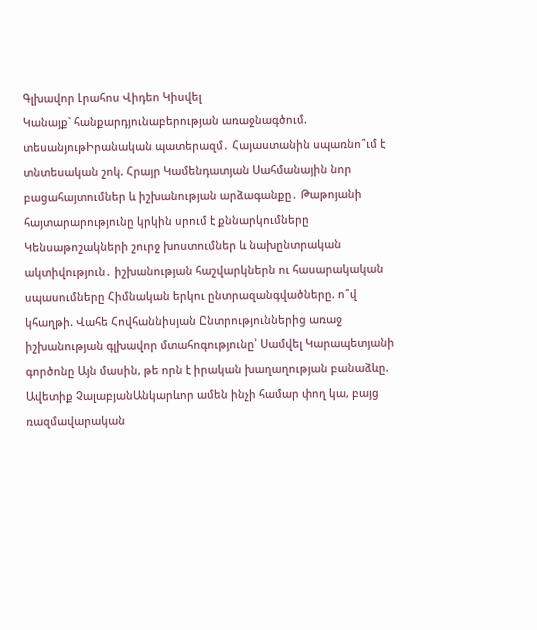Գլխավոր Լրահոս Վիդեո Կիսվել
Կանայք` հանքարդյունաբերության առաջնագծում. տեսանյութԻրանական պատերազմ․ Հայաստանին սպառնո՞ւմ է տնտեսական շոկ. Հրայր Կամենդատյան Սահմանային նոր բացահայտումներ և իշխանության արձագանքը․ Թաթոյանի հայտարարությունը կրկին սրում է քննարկումները Կենսաթոշակների շուրջ խոստումներ և նախընտրական ակտիվություն․ իշխանության հաշվարկներն ու հասարակական սպասումները Հիմնական երկու ընտրազանգվածները. ո՞վ կհաղթի. Վահե Հովհաննիսյան Ընտրություններից առաջ իշխանության գլխավոր մտահոգությունը՝ Սամվել Կարապետյանի գործոնը Այն մասին, թե որն է իրական խաղաղության բանաձևը. Ավետիք ՉալաբյանԱնկարևոր ամեն ինչի համար փող կա, բայց ռազմավարական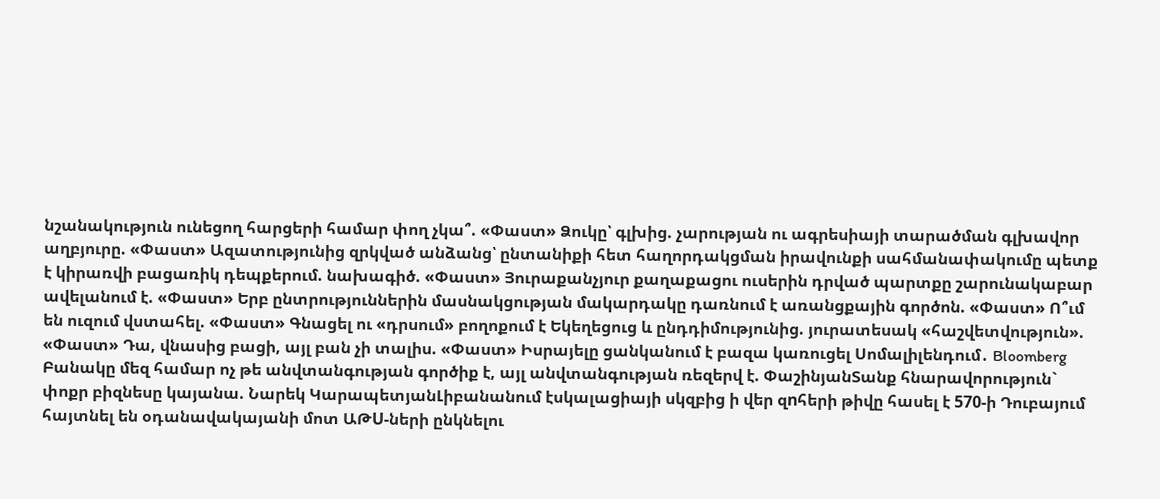նշանակություն ունեցող հարցերի համար փող չկա՞. «Փաստ» Ձուկը՝ գլխից. չարության ու ագրեսիայի տարածման գլխավոր աղբյուրը. «Փաստ» Ազատությունից զրկված անձանց՝ ընտանիքի հետ հաղորդակցման իրավունքի սահմանափակումը պետք է կիրառվի բացառիկ դեպքերում. նախագիծ. «Փաստ» Յուրաքանչյուր քաղաքացու ուսերին դրված պարտքը շարունակաբար ավելանում է. «Փաստ» Երբ ընտրություններին մասնակցության մակարդակը դառնում է առանցքային գործոն. «Փաստ» Ո՞ւմ են ուզում վստահել. «Փաստ» Գնացել ու «դրսում» բողոքում է Եկեղեցուց և ընդդիմությունից. յուրատեսակ «հաշվետվություն». «Փաստ» Դա, վնասից բացի, այլ բան չի տալիս. «Փաստ» Իսրայելը ցանկանում է բազա կառուցել Սոմալիլենդում․ Bloomberg Բանակը մեզ համար ոչ թե անվտանգության գործիք է, այլ անվտանգության ռեզերվ է. ՓաշինյանՏանք հնարավորություն` փոքր բիզնեսը կայանա. Նարեկ ԿարապետյանԼիբանանում էսկալացիայի սկզբից ի վեր զnհերի թիվը հասել է 570-ի Դուբայում հայտնել են օդանավակայանի մոտ ԱԹU-ների ընկնելու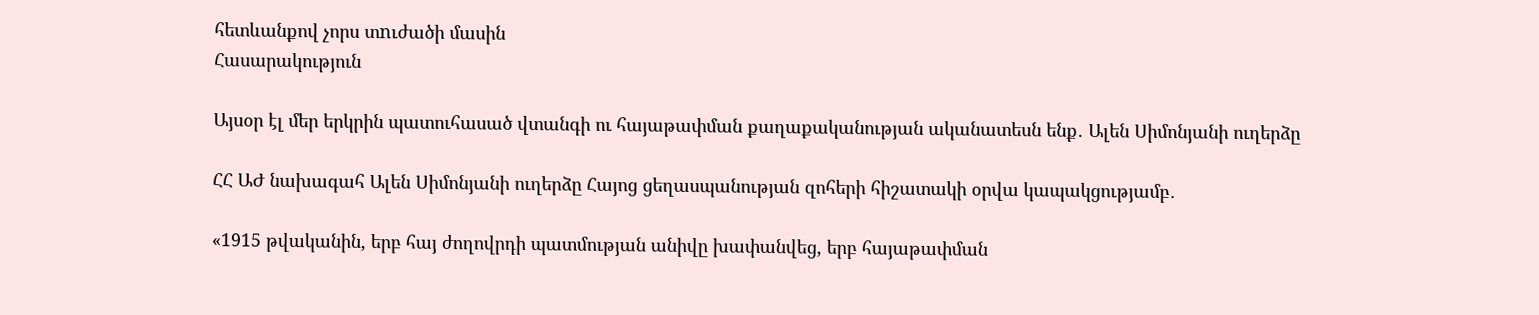հետևանքով չորս տnւժածի մասին
Հասարակություն

Այսօր էլ մեր երկրին պատուհասած վտանգի ու հայաթափման քաղաքականության ականատեսն ենք․ Ալեն Սիմոնյանի ուղերձը

ՀՀ ԱԺ նախագահ Ալեն Սիմոնյանի ուղերձը Հայոց ցեղասպանության զոհերի հիշատակի օրվա կապակցությամբ․

«1915 թվականին, երբ հայ ժողովրդի պատմության անիվը խափանվեց, երբ հայաթափման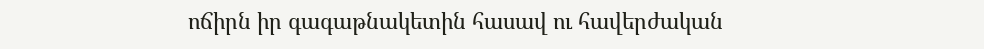ոճիրն իր գագաթնակետին հասավ ու հավերժական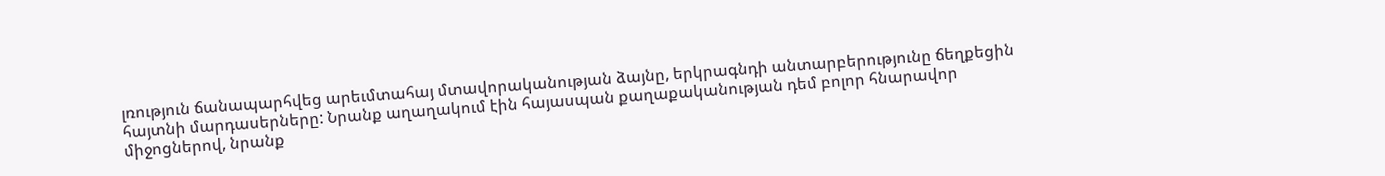լռություն ճանապարհվեց արեւմտահայ մտավորականության ձայնը, երկրագնդի անտարբերությունը ճեղքեցին հայտնի մարդասերները: Նրանք աղաղակում էին հայասպան քաղաքականության դեմ բոլոր հնարավոր միջոցներով, նրանք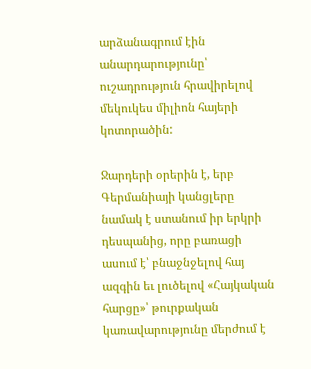արձանագրում էին անարդարությունը՝ ուշադրություն հրավիրելով մեկուկես միլիոն հայերի կոտորածին:

Ջարդերի օրերին է, երբ Գերմանիայի կանցլերը նամակ է ստանում իր երկրի դեսպանից, որը բառացի ասում է՝ բնաջնջելով հայ ազգին եւ լուծելով «Հայկական հարցը»՝ թուրքական կառավարությունը մերժում է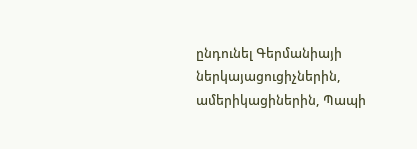ընդունել Գերմանիայի ներկայացուցիչներին, ամերիկացիներին, Պապի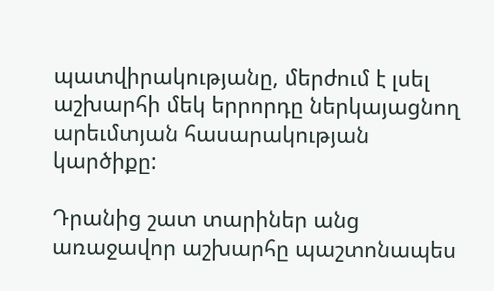պատվիրակությանը, մերժում է լսել աշխարհի մեկ երրորդը ներկայացնող արեւմտյան հասարակության կարծիքը:

Դրանից շատ տարիներ անց առաջավոր աշխարհը պաշտոնապես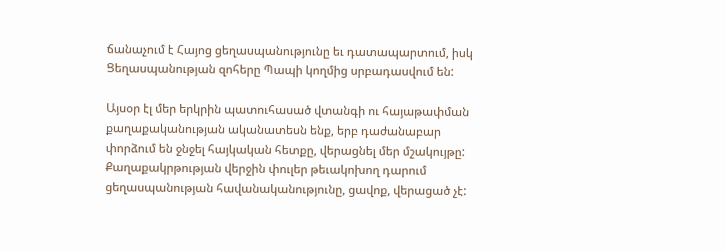ճանաչում է Հայոց ցեղասպանությունը եւ դատապարտում, իսկ Ցեղասպանության զոհերը Պապի կողմից սրբադասվում են:

Այսօր էլ մեր երկրին պատուհասած վտանգի ու հայաթափման քաղաքականության ականատեսն ենք, երբ դաժանաբար փորձում են ջնջել հայկական հետքը, վերացնել մեր մշակույթը: Քաղաքակրթության վերջին փուլեր թեւակոխող դարում ցեղասպանության հավանականությունը, ցավոք, վերացած չէ: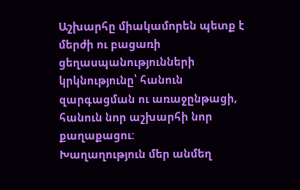Աշխարհը միակամորեն պետք է մերժի ու բացառի ցեղասպանությունների կրկնությունը՝ հանուն զարգացման ու առաջընթացի, հանուն նոր աշխարհի նոր քաղաքացու:
Խաղաղություն մեր անմեղ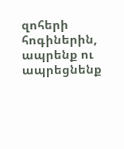զոհերի հոգիներին, ապրենք ու ապրեցնենք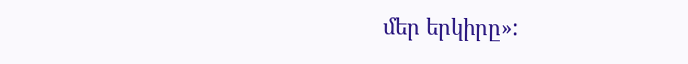մեր երկիրը»: